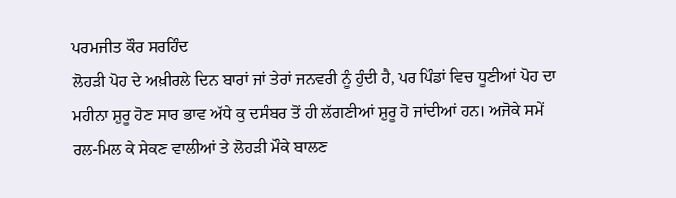ਪਰਮਜੀਤ ਕੌਰ ਸਰਹਿੰਦ
ਲੋਹੜੀ ਪੋਹ ਦੇ ਅਖ਼ੀਰਲੇ ਦਿਨ ਬਾਰਾਂ ਜਾਂ ਤੇਰਾਂ ਜਨਵਰੀ ਨੂੰ ਹੁੰਦੀ ਹੈ, ਪਰ ਪਿੰਡਾਂ ਵਿਚ ਧੂਣੀਆਂ ਪੋਹ ਦਾ ਮਹੀਨਾ ਸ਼ੁਰੂ ਹੋਣ ਸਾਰ ਭਾਵ ਅੱਧੇ ਕੁ ਦਸੰਬਰ ਤੋਂ ਹੀ ਲੱਗਣੀਆਂ ਸ਼ੁਰੂ ਹੋ ਜਾਂਦੀਆਂ ਹਨ। ਅਜੋਕੇ ਸਮੇਂ ਰਲ-ਮਿਲ ਕੇ ਸੇਕਣ ਵਾਲੀਆਂ ਤੇ ਲੋਹੜੀ ਮੌਕੇ ਬਾਲਣ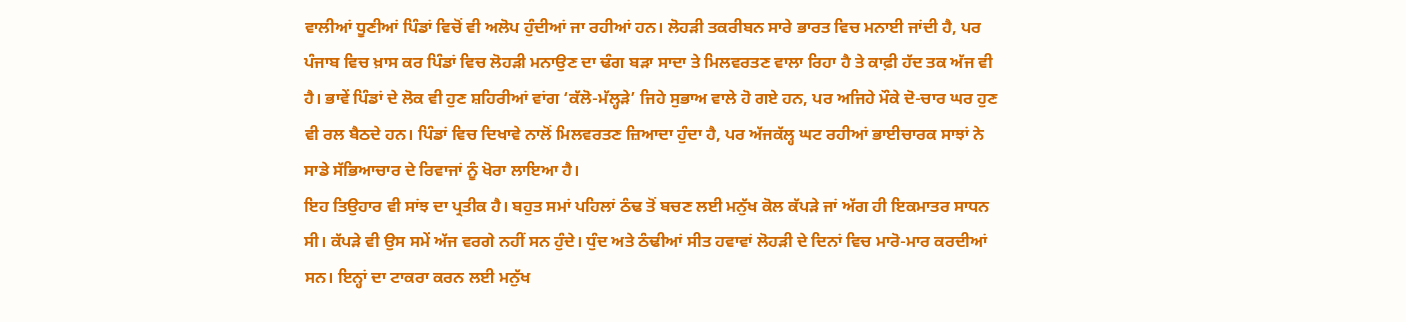ਵਾਲੀਆਂ ਧੂਣੀਆਂ ਪਿੰਡਾਂ ਵਿਚੋਂ ਵੀ ਅਲੋਪ ਹੁੰਦੀਆਂ ਜਾ ਰਹੀਆਂ ਹਨ। ਲੋਹੜੀ ਤਕਰੀਬਨ ਸਾਰੇ ਭਾਰਤ ਵਿਚ ਮਨਾਈ ਜਾਂਦੀ ਹੈ, ਪਰ ਪੰਜਾਬ ਵਿਚ ਖ਼ਾਸ ਕਰ ਪਿੰਡਾਂ ਵਿਚ ਲੋਹੜੀ ਮਨਾਉਣ ਦਾ ਢੰਗ ਬੜਾ ਸਾਦਾ ਤੇ ਮਿਲਵਰਤਣ ਵਾਲਾ ਰਿਹਾ ਹੈ ਤੇ ਕਾਫ਼ੀ ਹੱਦ ਤਕ ਅੱਜ ਵੀ ਹੈ। ਭਾਵੇਂ ਪਿੰਡਾਂ ਦੇ ਲੋਕ ਵੀ ਹੁਣ ਸ਼ਹਿਰੀਆਂ ਵਾਂਗ ‘ਕੱਲੋ-ਮੱਲ੍ਹੜੇ’ ਜਿਹੇ ਸੁਭਾਅ ਵਾਲੇ ਹੋ ਗਏ ਹਨ, ਪਰ ਅਜਿਹੇ ਮੌਕੇ ਦੋ-ਚਾਰ ਘਰ ਹੁਣ ਵੀ ਰਲ ਬੈਠਦੇ ਹਨ। ਪਿੰਡਾਂ ਵਿਚ ਦਿਖਾਵੇ ਨਾਲੋਂ ਮਿਲਵਰਤਣ ਜ਼ਿਆਦਾ ਹੁੰਦਾ ਹੈ, ਪਰ ਅੱਜਕੱਲ੍ਹ ਘਟ ਰਹੀਆਂ ਭਾਈਚਾਰਕ ਸਾਝਾਂ ਨੇ ਸਾਡੇ ਸੱਭਿਆਚਾਰ ਦੇ ਰਿਵਾਜਾਂ ਨੂੰ ਖੋਰਾ ਲਾਇਆ ਹੈ।
ਇਹ ਤਿਉਹਾਰ ਵੀ ਸਾਂਝ ਦਾ ਪ੍ਰਤੀਕ ਹੈ। ਬਹੁਤ ਸਮਾਂ ਪਹਿਲਾਂ ਠੰਢ ਤੋਂ ਬਚਣ ਲਈ ਮਨੁੱਖ ਕੋਲ ਕੱਪੜੇ ਜਾਂ ਅੱਗ ਹੀ ਇਕਮਾਤਰ ਸਾਧਨ ਸੀ। ਕੱਪੜੇ ਵੀ ਉਸ ਸਮੇਂ ਅੱਜ ਵਰਗੇ ਨਹੀਂ ਸਨ ਹੁੰਦੇ। ਧੁੰਦ ਅਤੇ ਠੰਢੀਆਂ ਸੀਤ ਹਵਾਵਾਂ ਲੋਹੜੀ ਦੇ ਦਿਨਾਂ ਵਿਚ ਮਾਰੋ-ਮਾਰ ਕਰਦੀਆਂ ਸਨ। ਇਨ੍ਹਾਂ ਦਾ ਟਾਕਰਾ ਕਰਨ ਲਈ ਮਨੁੱਖ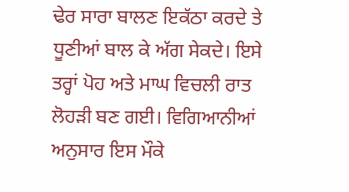ਢੇਰ ਸਾਰਾ ਬਾਲਣ ਇਕੱਠਾ ਕਰਦੇ ਤੇ ਧੂਣੀਆਂ ਬਾਲ ਕੇ ਅੱਗ ਸੇਕਦੇ। ਇਸੇ ਤਰ੍ਹਾਂ ਪੋਹ ਅਤੇ ਮਾਘ ਵਿਚਲੀ ਰਾਤ ਲੋਹੜੀ ਬਣ ਗਈ। ਵਿਗਿਆਨੀਆਂ ਅਨੁਸਾਰ ਇਸ ਮੌਕੇ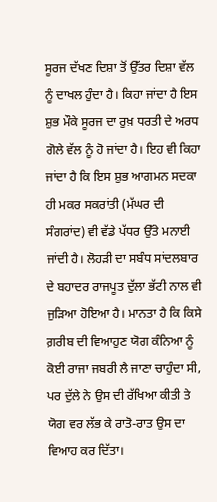ਸੂਰਜ ਦੱਖਣ ਦਿਸ਼ਾ ਤੋਂ ਉੱਤਰ ਦਿਸ਼ਾ ਵੱਲ ਨੂੰ ਦਾਖਲ ਹੁੰਦਾ ਹੈ। ਕਿਹਾ ਜਾਂਦਾ ਹੈ ਇਸ ਸ਼ੁਭ ਮੌਕੇ ਸੂਰਜ ਦਾ ਰੁਖ਼ ਧਰਤੀ ਦੇ ਅਰਧ ਗੋਲੇ ਵੱਲ ਨੂੰ ਹੋ ਜਾਂਦਾ ਹੈ। ਇਹ ਵੀ ਕਿਹਾ ਜਾਂਦਾ ਹੈ ਕਿ ਇਸ ਸ਼ੁਭ ਆਗਮਨ ਸਦਕਾ ਹੀ ਮਕਰ ਸਕਰਾਂਤੀ (ਮੱਘਰ ਦੀ ਸੰਗਰਾਂਦ) ਵੀ ਵੱਡੇ ਪੱਧਰ ਉੱਤੇ ਮਨਾਈ ਜਾਂਦੀ ਹੈ। ਲੋਹੜੀ ਦਾ ਸਬੰਧ ਸਾਂਦਲਬਾਰ ਦੇ ਬਹਾਦਰ ਰਾਜਪੂਤ ਦੁੱਲਾ ਭੱਟੀ ਨਾਲ ਵੀ ਜੁੜਿਆ ਹੋਇਆ ਹੈ। ਮਾਨਤਾ ਹੈ ਕਿ ਕਿਸੇ ਗ਼ਰੀਬ ਦੀ ਵਿਆਹੁਣ ਯੋਗ ਕੰਨਿਆ ਨੂੰ ਕੋਈ ਰਾਜਾ ਜਬਰੀ ਲੈ ਜਾਣਾ ਚਾਹੁੰਦਾ ਸੀ, ਪਰ ਦੁੱਲੇ ਨੇ ਉਸ ਦੀ ਰੱਖਿਆ ਕੀਤੀ ਤੇ ਯੋਗ ਵਰ ਲੱਭ ਕੇ ਰਾਤੋ-ਰਾਤ ਉਸ ਦਾ ਵਿਆਹ ਕਰ ਦਿੱਤਾ।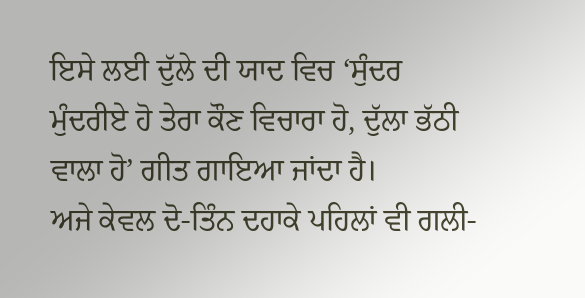ਇਸੇ ਲਈ ਦੁੱਲੇ ਦੀ ਯਾਦ ਵਿਚ ‘ਸੁੰਦਰ ਮੁੰਦਰੀਏ ਹੋ ਤੇਰਾ ਕੌਣ ਵਿਚਾਰਾ ਹੋ, ਦੁੱਲਾ ਭੱਠੀ ਵਾਲਾ ਹੋ’ ਗੀਤ ਗਾਇਆ ਜਾਂਦਾ ਹੈ।
ਅਜੇ ਕੇਵਲ ਦੋ-ਤਿੰਨ ਦਹਾਕੇ ਪਹਿਲਾਂ ਵੀ ਗਲੀ-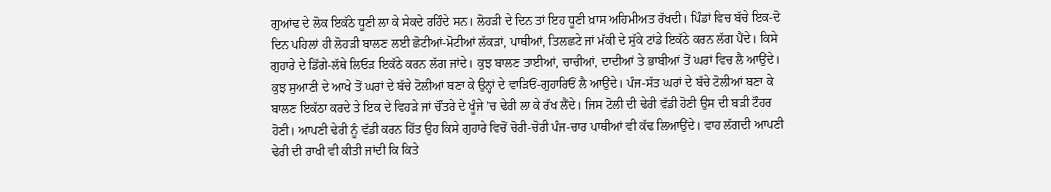ਗੁਆਂਢ ਦੇ ਲੋਕ ਇਕੱਠੇ ਧੂਣੀ ਲਾ ਕੇ ਸੇਕਦੇ ਰਹਿੰਦੇ ਸਨ। ਲੋਹੜੀ ਦੇ ਦਿਨ ਤਾਂ ਇਹ ਧੂਣੀ ਖ਼ਾਸ ਅਹਿਮੀਅਤ ਰੱਖਦੀ। ਪਿੰਡਾਂ ਵਿਚ ਬੱਚੇ ਇਕ-ਦੋ ਦਿਨ ਪਹਿਲਾਂ ਹੀ ਲੋਹੜੀ ਬਾਲਣ ਲਈ ਛੋਟੀਆਂ-ਮੋਟੀਆਂ ਲੱਕੜਾਂ, ਪਾਥੀਆਂ, ਤਿਲਛਟੇ ਜਾਂ ਮੱਕੀ ਦੇ ਸੁੱਕੇ ਟਾਂਡੇ ਇਕੱਠੇ ਕਰਨ ਲੱਗ ਪੈਂਦੇ। ਕਿਸੇ ਗੁਹਾਰੇ ਦੇ ਡਿੱਗੇ-ਲੱਥੇ ਲਿਓੜ ਇਕੱਠੇ ਕਰਨ ਲੱਗ ਜਾਂਦੇ। ਕੁਝ ਬਾਲਣ ਤਾਈਆਂ, ਚਾਚੀਆਂ, ਦਾਦੀਆਂ ਤੇ ਭਾਬੀਆਂ ਤੋਂ ਘਰਾਂ ਵਿਚ ਲੈ ਆਉਂਦੇ। ਕੁਝ ਸੁਆਣੀ ਦੇ ਆਖੇ ਤੋਂ ਘਰਾਂ ਦੇ ਬੱਚੇ ਟੋਲੀਆਂ ਬਣਾ ਕੇ ਉਨ੍ਹਾਂ ਦੇ ਵਾੜਿਓਂ-ਗੁਹਾਰਿਓਂ ਲੈ ਆਉਂਦੇ। ਪੰਜ-ਸੱਤ ਘਰਾਂ ਦੇ ਬੱਚੇ ਟੋਲੀਆਂ ਬਣਾ ਕੇ ਬਾਲਣ ਇਕੱਠਾ ਕਰਦੇ ਤੇ ਇਕ ਦੇ ਵਿਹੜੇ ਜਾਂ ਚੌਂਤਰੇ ਦੇ ਖੂੰਜੇ ’ਚ ਢੇਰੀ ਲਾ ਕੇ ਰੱਖ ਲੈਂਦੇ। ਜਿਸ ਟੋਲੀ ਦੀ ਢੇਰੀ ਵੱਡੀ ਹੋਣੀ ਉਸ ਦੀ ਬੜੀ ਟੌਹਰ ਹੋਣੀ। ਆਪਣੀ ਢੇਰੀ ਨੂੰ ਵੱਡੀ ਕਰਨ ਹਿੱਤ ਉਹ ਕਿਸੇ ਗੁਹਾਰੇ ਵਿਚੋਂ ਚੋਰੀ-ਚੋਰੀ ਪੰਜ-ਚਾਰ ਪਾਥੀਆਂ ਵੀ ਕੱਢ ਲਿਆਉਂਦੇ। ਵਾਹ ਲੱਗਦੀ ਆਪਣੀ ਢੇਰੀ ਦੀ ਰਾਖੀ ਵੀ ਕੀਤੀ ਜਾਂਦੀ ਕਿ ਕਿਤੇ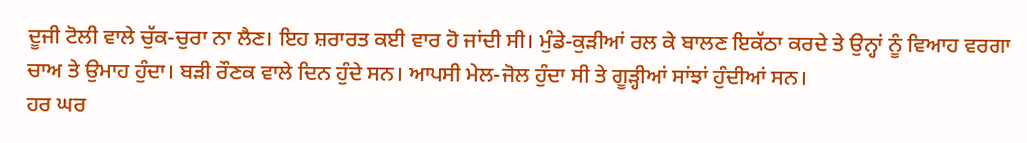ਦੂਜੀ ਟੋਲੀ ਵਾਲੇ ਚੁੱਕ-ਚੁਰਾ ਨਾ ਲੈਣ। ਇਹ ਸ਼ਰਾਰਤ ਕਈ ਵਾਰ ਹੋ ਜਾਂਦੀ ਸੀ। ਮੁੰਡੇ-ਕੁੜੀਆਂ ਰਲ ਕੇ ਬਾਲਣ ਇਕੱਠਾ ਕਰਦੇ ਤੇ ਉਨ੍ਹਾਂ ਨੂੰ ਵਿਆਹ ਵਰਗਾ ਚਾਅ ਤੇ ਉਮਾਹ ਹੁੰਦਾ। ਬੜੀ ਰੌਣਕ ਵਾਲੇ ਦਿਨ ਹੁੰਦੇ ਸਨ। ਆਪਸੀ ਮੇਲ-ਜੋਲ ਹੁੰਦਾ ਸੀ ਤੇ ਗੂੜ੍ਹੀਆਂ ਸਾਂਝਾਂ ਹੁੰਦੀਆਂ ਸਨ।
ਹਰ ਘਰ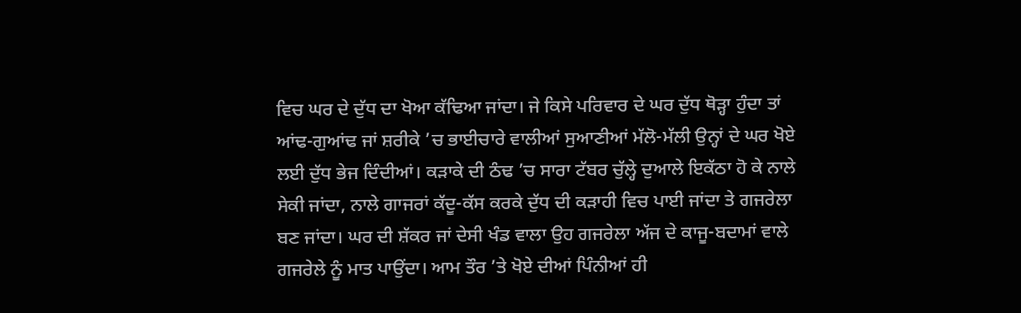ਵਿਚ ਘਰ ਦੇ ਦੁੱਧ ਦਾ ਖੋਆ ਕੱਢਿਆ ਜਾਂਦਾ। ਜੇ ਕਿਸੇ ਪਰਿਵਾਰ ਦੇ ਘਰ ਦੁੱਧ ਥੋੜ੍ਹਾ ਹੁੰਦਾ ਤਾਂ ਆਂਢ-ਗੁਆਂਢ ਜਾਂ ਸ਼ਰੀਕੇ ’ਚ ਭਾਈਚਾਰੇ ਵਾਲੀਆਂ ਸੁਆਣੀਆਂ ਮੱਲੋ-ਮੱਲੀ ਉਨ੍ਹਾਂ ਦੇ ਘਰ ਖੋਏ ਲਈ ਦੁੱਧ ਭੇਜ ਦਿੰਦੀਆਂ। ਕੜਾਕੇ ਦੀ ਠੰਢ ’ਚ ਸਾਰਾ ਟੱਬਰ ਚੁੱਲ੍ਹੇ ਦੁਆਲੇ ਇਕੱਠਾ ਹੋ ਕੇ ਨਾਲੇ ਸੇਕੀ ਜਾਂਦਾ, ਨਾਲੇ ਗਾਜਰਾਂ ਕੱਦੂ-ਕੱਸ ਕਰਕੇ ਦੁੱਧ ਦੀ ਕੜਾਹੀ ਵਿਚ ਪਾਈ ਜਾਂਦਾ ਤੇ ਗਜਰੇਲਾ ਬਣ ਜਾਂਦਾ। ਘਰ ਦੀ ਸ਼ੱਕਰ ਜਾਂ ਦੇਸੀ ਖੰਡ ਵਾਲਾ ਉਹ ਗਜਰੇਲਾ ਅੱਜ ਦੇ ਕਾਜੂ-ਬਦਾਮਾਂ ਵਾਲੇ ਗਜਰੇਲੇ ਨੂੰ ਮਾਤ ਪਾਉਂਦਾ। ਆਮ ਤੌਰ ’ਤੇ ਖੋਏ ਦੀਆਂ ਪਿੰਨੀਆਂ ਹੀ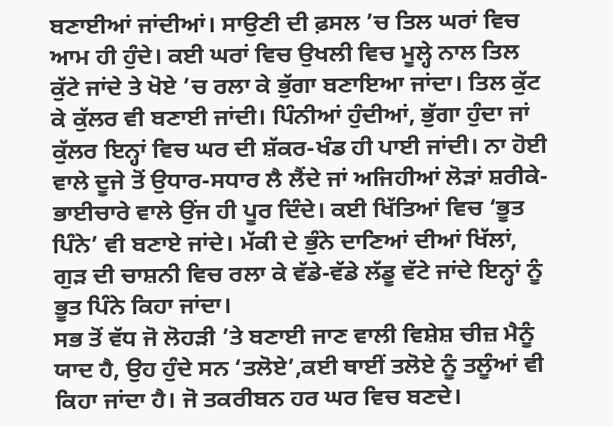ਬਣਾਈਆਂ ਜਾਂਦੀਆਂ। ਸਾਉਣੀ ਦੀ ਫ਼ਸਲ ’ਚ ਤਿਲ ਘਰਾਂ ਵਿਚ ਆਮ ਹੀ ਹੁੰਦੇ। ਕਈ ਘਰਾਂ ਵਿਚ ਉਖਲੀ ਵਿਚ ਮੂਲ੍ਹੇ ਨਾਲ ਤਿਲ ਕੁੱਟੇ ਜਾਂਦੇ ਤੇ ਖੋਏ ’ਚ ਰਲਾ ਕੇ ਭੁੱਗਾ ਬਣਾਇਆ ਜਾਂਦਾ। ਤਿਲ ਕੁੱਟ ਕੇ ਕੁੱਲਰ ਵੀ ਬਣਾਈ ਜਾਂਦੀ। ਪਿੰਨੀਆਂ ਹੁੰਦੀਆਂ, ਭੁੱਗਾ ਹੁੰਦਾ ਜਾਂ ਕੁੱਲਰ ਇਨ੍ਹਾਂ ਵਿਚ ਘਰ ਦੀ ਸ਼ੱਕਰ-ਖੰਡ ਹੀ ਪਾਈ ਜਾਂਦੀ। ਨਾ ਹੋਈ ਵਾਲੇ ਦੂਜੇ ਤੋਂ ਉਧਾਰ-ਸਧਾਰ ਲੈ ਲੈਂਦੇ ਜਾਂ ਅਜਿਹੀਆਂ ਲੋੜਾਂ ਸ਼ਰੀਕੇ-ਭਾਈਚਾਰੇ ਵਾਲੇ ਉਂਜ ਹੀ ਪੂਰ ਦਿੰਦੇ। ਕਈ ਖਿੱਤਿਆਂ ਵਿਚ ‘ਭੂਤ ਪਿੰਨੇ’ ਵੀ ਬਣਾਏ ਜਾਂਦੇ। ਮੱਕੀ ਦੇ ਭੁੰਨੇ ਦਾਣਿਆਂ ਦੀਆਂ ਖਿੱਲਾਂ, ਗੁੜ ਦੀ ਚਾਸ਼ਨੀ ਵਿਚ ਰਲਾ ਕੇ ਵੱਡੇ-ਵੱਡੇ ਲੱਡੂ ਵੱਟੇ ਜਾਂਦੇ ਇਨ੍ਹਾਂ ਨੂੰ ਭੂਤ ਪਿੰਨੇ ਕਿਹਾ ਜਾਂਦਾ।
ਸਭ ਤੋਂ ਵੱਧ ਜੋ ਲੋਹੜੀ ’ਤੇ ਬਣਾਈ ਜਾਣ ਵਾਲੀ ਵਿਸ਼ੇਸ਼ ਚੀਜ਼ ਮੈਨੂੰ ਯਾਦ ਹੈ, ਉਹ ਹੁੰਦੇ ਸਨ ‘ਤਲੋਏ’,ਕਈ ਥਾਈਂ ਤਲੋਏ ਨੂੰ ਤਲੂੰਆਂ ਵੀ ਕਿਹਾ ਜਾਂਦਾ ਹੈ। ਜੋ ਤਕਰੀਬਨ ਹਰ ਘਰ ਵਿਚ ਬਣਦੇ।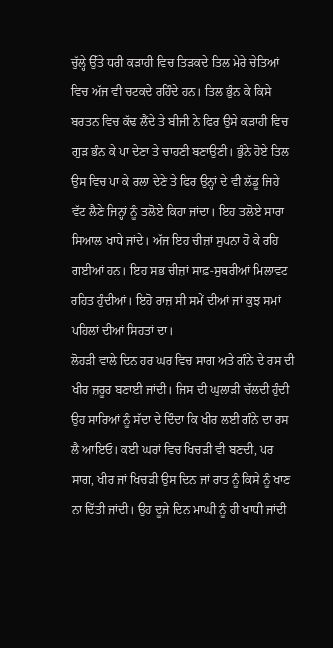ਚੁੱਲ੍ਹੇ ਉੱਤੇ ਧਰੀ ਕੜਾਹੀ ਵਿਚ ਤਿੜਕਦੇ ਤਿਲ ਮੇਰੇ ਚੇਤਿਆਂ ਵਿਚ ਅੱਜ ਵੀ ਚਟਕਦੇ ਰਹਿੰਦੇ ਹਨ। ਤਿਲ ਭੁੰਨ ਕੇ ਕਿਸੇ ਬਰਤਨ ਵਿਚ ਕੱਢ ਲੈਂਦੇ ਤੇ ਬੀਜੀ ਨੇ ਫਿਰ ਉਸੇ ਕੜਾਹੀ ਵਿਚ ਗੁੜ ਭੰਨ ਕੇ ਪਾ ਦੇਣਾ ਤੇ ਚਾਹਣੀ ਬਣਾਉਣੀ। ਭੁੰਨੇ ਹੋਏ ਤਿਲ ਉਸ ਵਿਚ ਪਾ ਕੇ ਰਲਾ ਦੇਣੇ ਤੇ ਫਿਰ ਉਨ੍ਹਾਂ ਦੇ ਵੀ ਲੱਡੂ ਜਿਹੇ ਵੱਟ ਲੈਣੇ ਜਿਨ੍ਹਾਂ ਨੂੰ ਤਲੋਏ ਕਿਹਾ ਜਾਂਦਾ। ਇਹ ਤਲੋਏ ਸਾਰਾ ਸਿਆਲ ਖਾਧੇ ਜਾਂਦੇ। ਅੱਜ ਇਹ ਚੀਜ਼ਾਂ ਸੁਪਨਾ ਹੋ ਕੇ ਰਹਿ ਗਈਆਂ ਹਨ। ਇਹ ਸਭ ਚੀਜ਼ਾਂ ਸਾਫ਼-ਸੁਥਰੀਆਂ ਮਿਲਾਵਟ ਰਹਿਤ ਹੁੰਦੀਆਂ। ਇਹੋ ਰਾਜ਼ ਸੀ ਸਮੇਂ ਦੀਆਂ ਜਾਂ ਕੁਝ ਸਮਾਂ ਪਹਿਲਾਂ ਦੀਆਂ ਸਿਹਤਾਂ ਦਾ।
ਲੋਹੜੀ ਵਾਲੇ ਦਿਨ ਹਰ ਘਰ ਵਿਚ ਸਾਗ ਅਤੇ ਗੰਨੇ ਦੇ ਰਸ ਦੀ ਖੀਰ ਜ਼ਰੂਰ ਬਣਾਈ ਜਾਂਦੀ। ਜਿਸ ਦੀ ਘੁਲਾੜੀ ਚੱਲਦੀ ਹੁੰਦੀ ਉਹ ਸਾਰਿਆਂ ਨੂੰ ਸੱਦਾ ਦੇ ਦਿੰਦਾ ਕਿ ਖੀਰ ਲਈ ਗੰਨੇ ਦਾ ਰਸ ਲੈ ਆਇਓ। ਕਈ ਘਰਾਂ ਵਿਚ ਖਿਚੜੀ ਵੀ ਬਣਦੀ, ਪਰ ਸਾਗ, ਖੀਰ ਜਾਂ ਖਿਚੜੀ ਉਸ ਦਿਨ ਜਾਂ ਰਾਤ ਨੂੰ ਕਿਸੇ ਨੂੰ ਖਾਣ ਨਾ ਦਿੱਤੀ ਜਾਂਦੀ। ਉਹ ਦੂਜੇ ਦਿਨ ਮਾਘੀ ਨੂੰ ਹੀ ਖਾਧੀ ਜਾਂਦੀ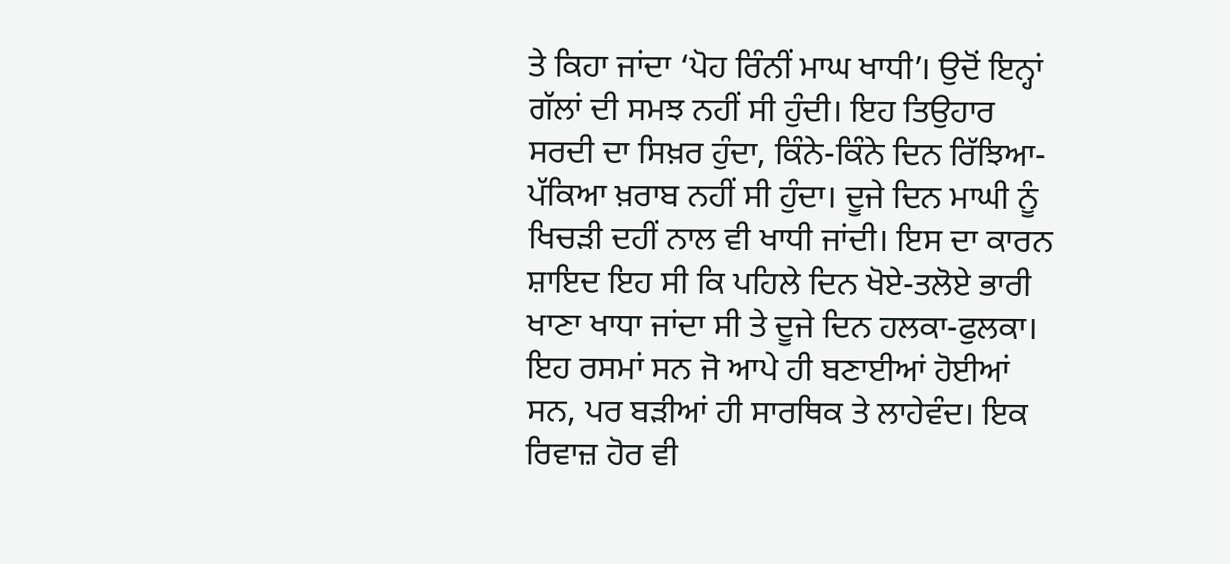ਤੇ ਕਿਹਾ ਜਾਂਦਾ ‘ਪੋਹ ਰਿੰਨੀਂ ਮਾਘ ਖਾਧੀ’। ਉਦੋਂ ਇਨ੍ਹਾਂ ਗੱਲਾਂ ਦੀ ਸਮਝ ਨਹੀਂ ਸੀ ਹੁੰਦੀ। ਇਹ ਤਿਉਹਾਰ ਸਰਦੀ ਦਾ ਸਿਖ਼ਰ ਹੁੰਦਾ, ਕਿੰਨੇ-ਕਿੰਨੇ ਦਿਨ ਰਿੱਝਿਆ-ਪੱਕਿਆ ਖ਼ਰਾਬ ਨਹੀਂ ਸੀ ਹੁੰਦਾ। ਦੂਜੇ ਦਿਨ ਮਾਘੀ ਨੂੰ ਖਿਚੜੀ ਦਹੀਂ ਨਾਲ ਵੀ ਖਾਧੀ ਜਾਂਦੀ। ਇਸ ਦਾ ਕਾਰਨ ਸ਼ਾਇਦ ਇਹ ਸੀ ਕਿ ਪਹਿਲੇ ਦਿਨ ਖੋਏ-ਤਲੋਏ ਭਾਰੀ ਖਾਣਾ ਖਾਧਾ ਜਾਂਦਾ ਸੀ ਤੇ ਦੂਜੇ ਦਿਨ ਹਲਕਾ-ਫੁਲਕਾ। ਇਹ ਰਸਮਾਂ ਸਨ ਜੋ ਆਪੇ ਹੀ ਬਣਾਈਆਂ ਹੋਈਆਂ ਸਨ, ਪਰ ਬੜੀਆਂ ਹੀ ਸਾਰਥਿਕ ਤੇ ਲਾਹੇਵੰਦ। ਇਕ ਰਿਵਾਜ਼ ਹੋਰ ਵੀ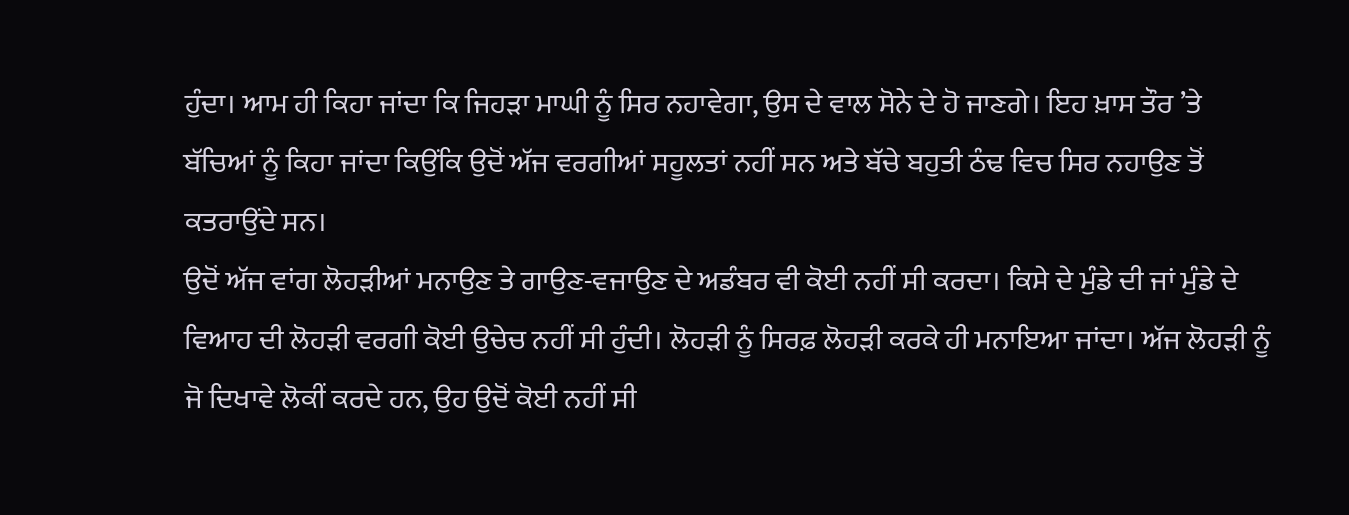ਹੁੰਦਾ। ਆਮ ਹੀ ਕਿਹਾ ਜਾਂਦਾ ਕਿ ਜਿਹੜਾ ਮਾਘੀ ਨੂੰ ਸਿਰ ਨਹਾਵੇਗਾ, ਉਸ ਦੇ ਵਾਲ ਸੋਨੇ ਦੇ ਹੋ ਜਾਣਗੇ। ਇਹ ਖ਼ਾਸ ਤੌਰ ’ਤੇ ਬੱਚਿਆਂ ਨੂੰ ਕਿਹਾ ਜਾਂਦਾ ਕਿਉਂਕਿ ਉਦੋਂ ਅੱਜ ਵਰਗੀਆਂ ਸਹੂਲਤਾਂ ਨਹੀਂ ਸਨ ਅਤੇ ਬੱਚੇ ਬਹੁਤੀ ਠੰਢ ਵਿਚ ਸਿਰ ਨਹਾਉਣ ਤੋਂ ਕਤਰਾਉਂਦੇ ਸਨ।
ਉਦੋਂ ਅੱਜ ਵਾਂਗ ਲੋਹੜੀਆਂ ਮਨਾਉਣ ਤੇ ਗਾਉਣ-ਵਜਾਉਣ ਦੇ ਅਡੰਬਰ ਵੀ ਕੋਈ ਨਹੀਂ ਸੀ ਕਰਦਾ। ਕਿਸੇ ਦੇ ਮੁੰਡੇ ਦੀ ਜਾਂ ਮੁੰਡੇ ਦੇ ਵਿਆਹ ਦੀ ਲੋਹੜੀ ਵਰਗੀ ਕੋਈ ਉਚੇਚ ਨਹੀਂ ਸੀ ਹੁੰਦੀ। ਲੋਹੜੀ ਨੂੰ ਸਿਰਫ਼ ਲੋਹੜੀ ਕਰਕੇ ਹੀ ਮਨਾਇਆ ਜਾਂਦਾ। ਅੱਜ ਲੋਹੜੀ ਨੂੰ ਜੋ ਦਿਖਾਵੇ ਲੋਕੀਂ ਕਰਦੇ ਹਨ, ਉਹ ਉਦੋਂ ਕੋਈ ਨਹੀਂ ਸੀ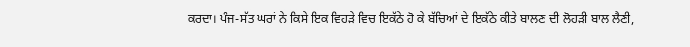ਕਰਦਾ। ਪੰਜ-ਸੱਤ ਘਰਾਂ ਨੇ ਕਿਸੇ ਇਕ ਵਿਹੜੇ ਵਿਚ ਇਕੱਠੇ ਹੋ ਕੇ ਬੱਚਿਆਂ ਦੇ ਇਕੱਠੇ ਕੀਤੇ ਬਾਲਣ ਦੀ ਲੋਹੜੀ ਬਾਲ ਲੈਣੀ,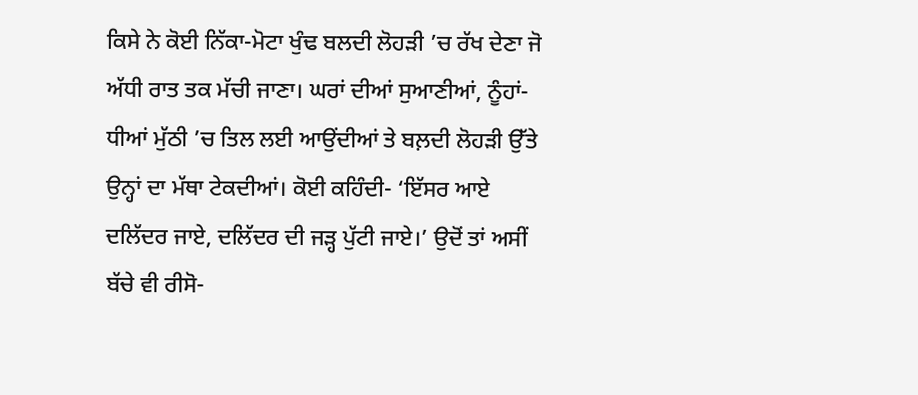ਕਿਸੇ ਨੇ ਕੋਈ ਨਿੱਕਾ-ਮੋਟਾ ਖੁੰਢ ਬਲਦੀ ਲੋਹੜੀ ’ਚ ਰੱਖ ਦੇਣਾ ਜੋ ਅੱਧੀ ਰਾਤ ਤਕ ਮੱਚੀ ਜਾਣਾ। ਘਰਾਂ ਦੀਆਂ ਸੁਆਣੀਆਂ, ਨੂੰਹਾਂ-ਧੀਆਂ ਮੁੱਠੀ ’ਚ ਤਿਲ ਲਈ ਆਉਂਦੀਆਂ ਤੇ ਬਲ਼ਦੀ ਲੋਹੜੀ ਉੱਤੇ ਉਨ੍ਹਾਂ ਦਾ ਮੱਥਾ ਟੇਕਦੀਆਂ। ਕੋਈ ਕਹਿੰਦੀ- ‘ਇੱਸਰ ਆਏ ਦਲਿੱਦਰ ਜਾਏ, ਦਲਿੱਦਰ ਦੀ ਜੜ੍ਹ ਪੁੱਟੀ ਜਾਏ।’ ਉਦੋਂ ਤਾਂ ਅਸੀਂ ਬੱਚੇ ਵੀ ਰੀਸੋ-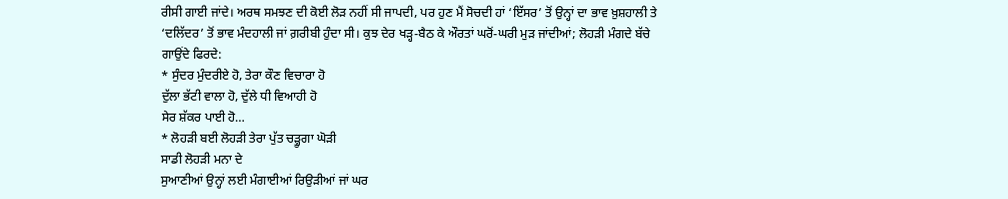ਰੀਸੀ ਗਾਈ ਜਾਂਦੇ। ਅਰਥ ਸਮਝਣ ਦੀ ਕੋਈ ਲੋੜ ਨਹੀਂ ਸੀ ਜਾਪਦੀ, ਪਰ ਹੁਣ ਮੈਂ ਸੋਚਦੀ ਹਾਂ ‘ਇੱਸਰ’ ਤੋਂ ਉਨ੍ਹਾਂ ਦਾ ਭਾਵ ਖ਼ੁਸ਼ਹਾਲੀ ਤੇ ‘ਦਲਿੱਦਰ’ ਤੋਂ ਭਾਵ ਮੰਦਹਾਲੀ ਜਾਂ ਗ਼ਰੀਬੀ ਹੁੰਦਾ ਸੀ। ਕੁਝ ਦੇਰ ਖੜ੍ਹ-ਬੈਠ ਕੇ ਔਰਤਾਂ ਘਰੋਂ-ਘਰੀ ਮੁੜ ਜਾਂਦੀਆਂ; ਲੋਹੜੀ ਮੰਗਦੇ ਬੱਚੇ ਗਾਉਂਦੇ ਫਿਰਦੇ:
* ਸੁੰਦਰ ਮੁੰਦਰੀਏ ਹੋ, ਤੇਰਾ ਕੌਣ ਵਿਚਾਰਾ ਹੋ
ਦੁੱਲਾ ਭੱਟੀ ਵਾਲਾ ਹੋ, ਦੁੱਲੇ ਧੀ ਵਿਆਹੀ ਹੋ
ਸੇਰ ਸ਼ੱਕਰ ਪਾਈ ਹੋ…
* ਲੋਹੜੀ ਬਈ ਲੋਹੜੀ ਤੇਰਾ ਪੁੱਤ ਚੜ੍ਹੂਗਾ ਘੋੜੀ
ਸਾਡੀ ਲੋਹੜੀ ਮਨਾ ਦੇ
ਸੁਆਣੀਆਂ ਉਨ੍ਹਾਂ ਲਈ ਮੰਗਾਈਆਂ ਰਿਉੜੀਆਂ ਜਾਂ ਘਰ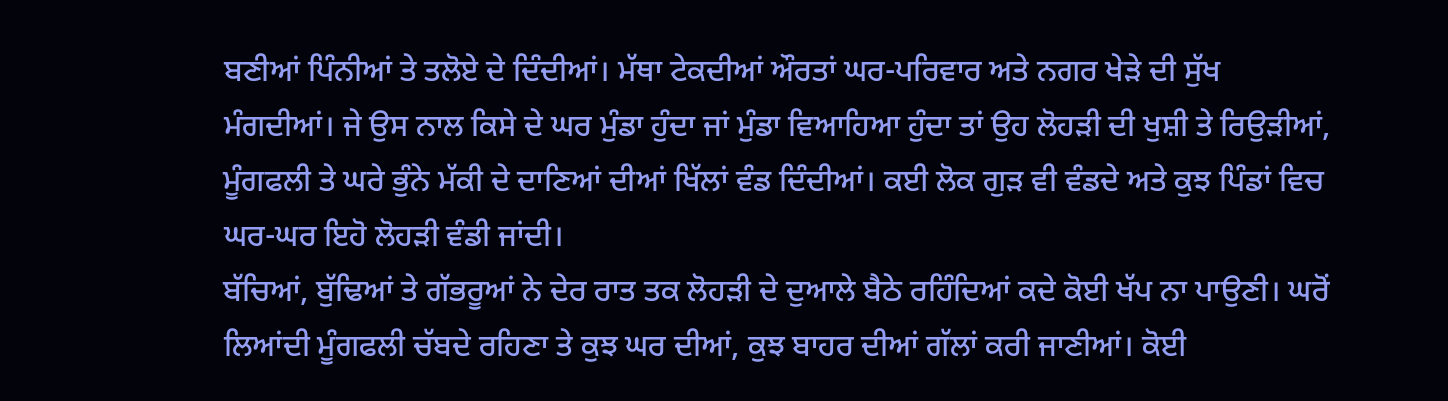ਬਣੀਆਂ ਪਿੰਨੀਆਂ ਤੇ ਤਲੋਏ ਦੇ ਦਿੰਦੀਆਂ। ਮੱਥਾ ਟੇਕਦੀਆਂ ਔਰਤਾਂ ਘਰ-ਪਰਿਵਾਰ ਅਤੇ ਨਗਰ ਖੇੜੇ ਦੀ ਸੁੱਖ ਮੰਗਦੀਆਂ। ਜੇ ਉਸ ਨਾਲ ਕਿਸੇ ਦੇ ਘਰ ਮੁੰਡਾ ਹੁੰਦਾ ਜਾਂ ਮੁੰਡਾ ਵਿਆਹਿਆ ਹੁੰਦਾ ਤਾਂ ਉਹ ਲੋਹੜੀ ਦੀ ਖੁਸ਼ੀ ਤੇ ਰਿਉੜੀਆਂ, ਮੂੰਗਫਲੀ ਤੇ ਘਰੇ ਭੁੰਨੇ ਮੱਕੀ ਦੇ ਦਾਣਿਆਂ ਦੀਆਂ ਖਿੱਲਾਂ ਵੰਡ ਦਿੰਦੀਆਂ। ਕਈ ਲੋਕ ਗੁੜ ਵੀ ਵੰਡਦੇ ਅਤੇ ਕੁਝ ਪਿੰਡਾਂ ਵਿਚ ਘਰ-ਘਰ ਇਹੋ ਲੋਹੜੀ ਵੰਡੀ ਜਾਂਦੀ।
ਬੱਚਿਆਂ, ਬੁੱਢਿਆਂ ਤੇ ਗੱਭਰੂਆਂ ਨੇ ਦੇਰ ਰਾਤ ਤਕ ਲੋਹੜੀ ਦੇ ਦੁਆਲੇ ਬੈਠੇ ਰਹਿੰਦਿਆਂ ਕਦੇ ਕੋਈ ਖੱਪ ਨਾ ਪਾਉਣੀ। ਘਰੋਂ ਲਿਆਂਦੀ ਮੂੰਗਫਲੀ ਚੱਬਦੇ ਰਹਿਣਾ ਤੇ ਕੁਝ ਘਰ ਦੀਆਂ, ਕੁਝ ਬਾਹਰ ਦੀਆਂ ਗੱਲਾਂ ਕਰੀ ਜਾਣੀਆਂ। ਕੋਈ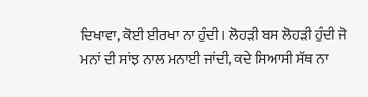ਦਿਖਾਵਾ, ਕੋਈ ਈਰਖਾ ਨਾ ਹੁੰਦੀ। ਲੋਹੜੀ ਬਸ ਲੋਹੜੀ ਹੁੰਦੀ ਜੋ ਮਨਾਂ ਦੀ ਸਾਂਝ ਨਾਲ ਮਨਾਈ ਜਾਂਦੀ, ਕਦੇ ਸਿਆਸੀ ਸੱਥ ਨਾ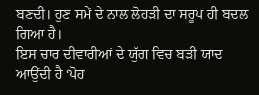ਬਣਦੀ। ਹੁਣ ਸਮੇਂ ਦੇ ਨਾਲ ਲੋਹੜੀ ਦਾ ਸਰੂਪ ਹੀ ਬਦਲ ਗਿਆ ਹੈ।
ਇਸ ਚਾਰ ਦੀਵਾਰੀਆਂ ਦੇ ਯੁੱਗ ਵਿਚ ਬੜੀ ਯਾਦ ਆਉਂਦੀ ਹੈ ‘ਪੋਹ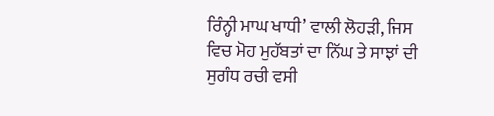ਰਿੰਨ੍ਹੀ ਮਾਘ ਖਾਧੀ’ ਵਾਲੀ ਲੋਹੜੀ, ਜਿਸ ਵਿਚ ਮੋਹ ਮੁਹੱਬਤਾਂ ਦਾ ਨਿੱਘ ਤੇ ਸਾਝਾਂ ਦੀ ਸੁਗੰਧ ਰਚੀ ਵਸੀ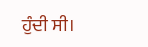ਹੁੰਦੀ ਸੀ।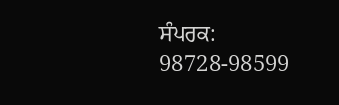ਸੰਪਰਕ: 98728-98599